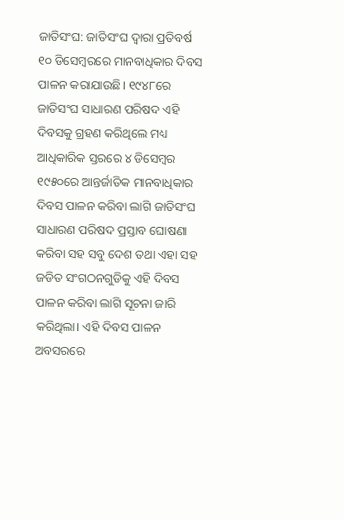ଜାତିସଂଘ: ଜାତିସଂଘ ଦ୍ୱାରା ପ୍ରତିବର୍ଷ ୧୦ ଡିସେମ୍ବରରେ ମାନବାଧିକାର ଦିବସ ପାଳନ କରାଯାଉଛି। ୧୯୪୮ରେ ଜାତିସଂଘ ସାଧାରଣ ପରିଷଦ ଏହି ଦିବସକୁ ଗ୍ରହଣ କରିଥିଲେ ମଧ୍ୟ ଆଧିକାରିକ ସ୍ତରରେ ୪ ଡିସେମ୍ବର ୧୯୫୦ରେ ଆନ୍ତର୍ଜାତିକ ମାନବାଧିକାର ଦିବସ ପାଳନ କରିବା ଲାଗି ଜାତିସଂଘ ସାଧାରଣ ପରିଷଦ ପ୍ରସ୍ତାବ ଘୋଷଣା କରିବା ସହ ସବୁ ଦେଶ ତଥା ଏହା ସହ ଜଡିତ ସଂଗଠନଗୁଡିକୁ ଏହି ଦିବସ ପାଳନ କରିବା ଲାଗି ସୂଚନା ଜାରି କରିଥିଲା। ଏହି ଦିବସ ପାଳନ ଅବସରରେ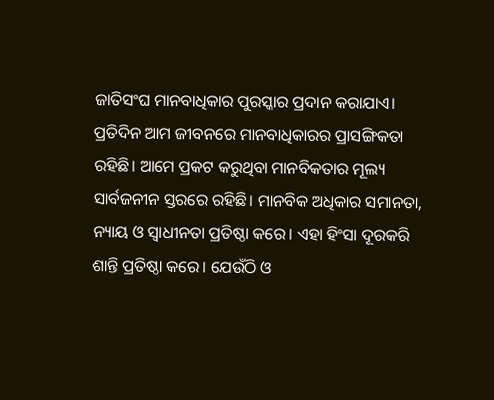ଜାତିସଂଘ ମାନବାଧିକାର ପୁରସ୍କାର ପ୍ରଦାନ କରାଯାଏ।
ପ୍ରତିଦିନ ଆମ ଜୀବନରେ ମାନବାଧିକାରର ପ୍ରାସଙ୍ଗିକତା ରହିଛି। ଆମେ ପ୍ରକଟ କରୁଥିବା ମାନବିକତାର ମୂଲ୍ୟ ସାର୍ବଜନୀନ ସ୍ତରରେ ରହିଛି। ମାନବିକ ଅଧିକାର ସମାନତା, ନ୍ୟାୟ ଓ ସ୍ବାଧୀନତା ପ୍ରତିଷ୍ଠା କରେ। ଏହା ହିଂସା ଦୂରକରି ଶାନ୍ତି ପ୍ରତିଷ୍ଠା କରେ। ଯେଉଁଠି ଓ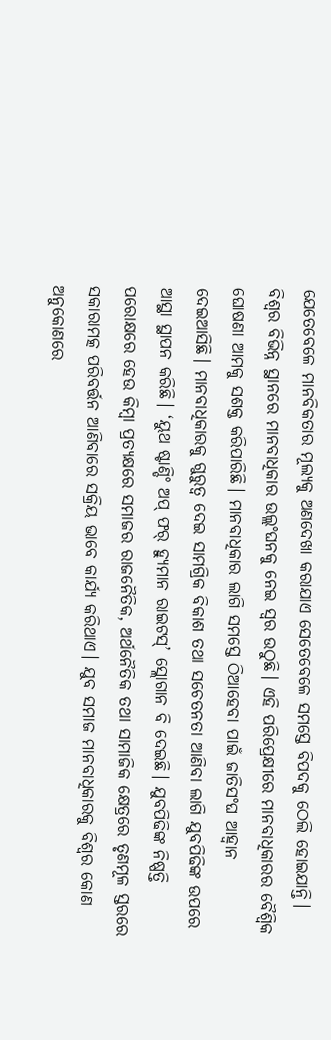ଯେତେବେଳେ ମାନବିକତାର ମୂଲ୍ୟକୁ ଅଣଦେଖା କରାଯାଏ ସେତେବେଳେ ସମସ୍ତେ ବିପଦକୁ ଠେଲି ହୋଇଯାନ୍ତି। ବିଶ୍ୱର ବିଭିନ୍ନ ସ୍ଥାନରେ ମାନବାଧିକାର ଉଲ୍ଲଂଘନକୁ ନେଇ ସ୍ବର ଉଠୁଛି। ଏହି ପରିପ୍ରେକ୍ଷୀରେ ମାନବାଧିକାରର ବୈଶ୍ୱିକ ଘୋଷଣା ଆମକୁ ସଶକ୍ତ କରିପାରିଛି। ମାନବାଧିକାର ଲାଗି ସମସ୍ତେ ଠିଆହେବା ପାଇଁ ଜାତିସଂଘ ଆହ୍ବାନ ଦେଇଆସିଛି। ମାନବାଧିକାରକୁ ଗୁରୁତ୍ୱ ଦେଇ ସାମଗ୍ରିକ ବିକାଶ ତଥା ସଚେତନତା ଆଣିବା ଲାଗି ଯୁବପିଢିଙ୍କ ଉପରେ ଆସ୍ଥା ସ୍ଥାପନ କରିଛି। ‘ୟୁଥ ଷ୍ଟାଣ୍ଡିଂ ଅପ୍ ଫର୍ ହ୍ୟୁମାନ ରାଇଟସ୍’ ସ୍ଲୋଗାନ ବି ଦେଇଛି। ଯୁବପିଢିଙ୍କ ନିଷ୍ପତ୍ତି ପରୋକ୍ଷରେ ହେଉ କିମ୍ବା ପ୍ରତ୍ୟକ୍ଷରେ ସମାଜର ରାଜନୈତିକ, ଅର୍ଥନୈତିକ ତଥା ସାମାଜିକ କ୍ଷେତ୍ରରେ ତୃଣମୂଳ ସ୍ତରରେ ସକାରାମତ୍କ ପରିବର୍ତ୍ତନ ଆଣିବାରେ ସକ୍ରିୟ ଭାବେ କାର୍ଯ୍ୟ କରିଥାଏ। ଯୁବ ସମାଜ ମାନବାଧିକାରକୁ ବିଶ୍ୱର କୋଣ ଅନୁକୋଣରେ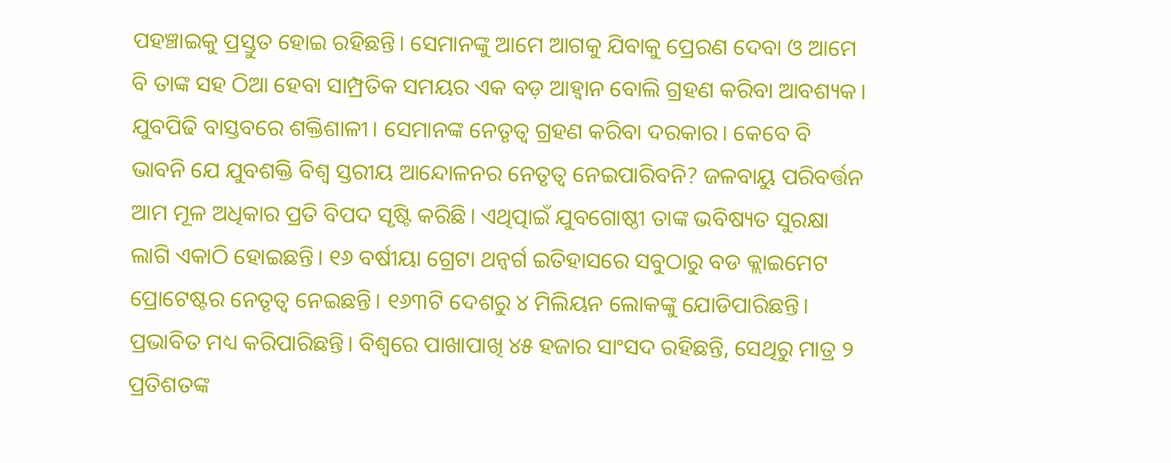ପହଞ୍ଚାଇକୁ ପ୍ରସ୍ତୁତ ହୋଇ ରହିଛନ୍ତି। ସେମାନଙ୍କୁ ଆମେ ଆଗକୁ ଯିବାକୁ ପ୍ରେରଣ ଦେବା ଓ ଆମେ ବି ତାଙ୍କ ସହ ଠିଆ ହେବା ସାମ୍ପ୍ରତିକ ସମୟର ଏକ ବଡ଼ ଆହ୍ବାନ ବୋଲି ଗ୍ରହଣ କରିବା ଆବଶ୍ୟକ। ଯୁବପିଢି ବାସ୍ତବରେ ଶକ୍ତିଶାଳୀ। ସେମାନଙ୍କ ନେତୃତ୍ୱ ଗ୍ରହଣ କରିବା ଦରକାର। କେବେ ବି ଭାବନି ଯେ ଯୁବଶକ୍ତି ବିଶ୍ୱ ସ୍ତରୀୟ ଆନ୍ଦୋଳନର ନେତୃତ୍ୱ ନେଇପାରିବନି? ଜଳବାୟୁ ପରିବର୍ତ୍ତନ ଆମ ମୂଳ ଅଧିକାର ପ୍ରତି ବିପଦ ସୃଷ୍ଟି କରିଛି। ଏଥିତ୍ପାଇଁ ଯୁବଗୋଷ୍ଠୀ ତାଙ୍କ ଭବିଷ୍ୟତ ସୁରକ୍ଷା ଲାଗି ଏକାଠି ହୋଇଛନ୍ତି। ୧୬ ବର୍ଷୀୟା ଗ୍ରେଟା ଥନ୍ବର୍ଗ ଇତିହାସରେ ସବୁଠାରୁ ବଡ କ୍ଲାଇମେଟ ପ୍ରୋଟେଷ୍ଟର ନେତୃତ୍ୱ ନେଇଛନ୍ତି। ୧୬୩ଟି ଦେଶରୁ ୪ ମିଲିୟନ ଲୋକଙ୍କୁ ଯୋଡିପାରିଛନ୍ତି। ପ୍ରଭାବିତ ମଧ୍ୟ କରିପାରିଛନ୍ତି। ବିଶ୍ୱରେ ପାଖାପାଖି ୪୫ ହଜାର ସାଂସଦ ରହିଛନ୍ତି, ସେଥିରୁ ମାତ୍ର ୨ ପ୍ରତିଶତଙ୍କ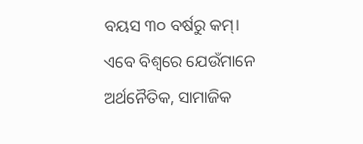ବୟସ ୩୦ ବର୍ଷରୁ କମ୍। ଏବେ ବିଶ୍ୱରେ ଯେଉଁମାନେ ଅର୍ଥନୈତିକ, ସାମାଜିକ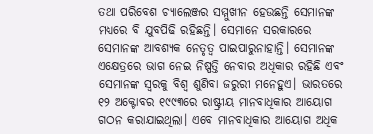ତଥା ପରିବେଶ ଚ୍ୟାଲେଞ୍ଜର ସମ୍ମୁଖୀନ ହେଉଛନ୍ତି ସେମାନଙ୍କ ମଧ୍ୟରେ ବି ଯୁବପିଢି ରହିଛନ୍ତି। ସେମାନେ ସରକାରରେ ସେମାନଙ୍କ ଆବଶ୍ୟକ ନେତୃତ୍ୱ ପାଇପାରୁନାହାନ୍ତି। ସେମାନଙ୍କ ଏକ୍ଷେତ୍ରରେ ଭାଗ ନେଇ ନିଷ୍ପତ୍ତି ନେବାର ଅଧିକାର ରହିଛି ଏବଂ ସେମାନଙ୍କ ସ୍ବରକୁ ବିଶ୍ୱ ଶୁଣିବା ଜରୁରୀ ମନେହୁଏ। ଭାରତରେ ୧୨ ଅକ୍ଟୋବର ୧୯୯୩ରେ ରାଷ୍ଟ୍ରୀୟ ମାନବାଧିକାର ଆୟୋଗ ଗଠନ କରାଯାଇଥିଲା। ଏବେ ମାନବାଧିକାର ଆୟୋଗ ଅଧିକ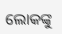ଲୋକଙ୍କୁ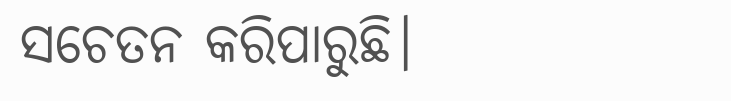ସଚେତନ କରିପାରୁଛି।